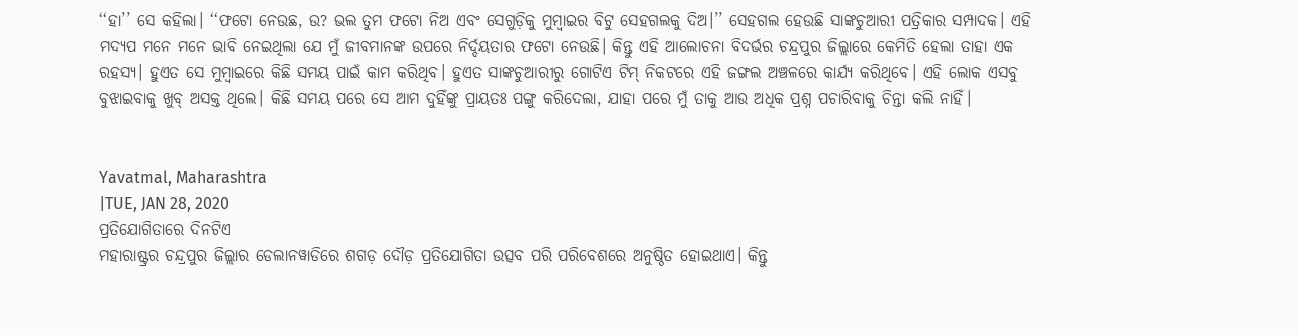‘‘ହା’’ ସେ କହିଲା। ‘‘ଫଟୋ ନେଉଛ, ଉ? ଭଲ ତୁମ ଫଟୋ ନିଅ ଏବଂ ସେଗୁଡ଼ିକୁ ମୁମ୍ବାଇର ବିଟୁ ସେହଗଲକୁ ଦିଅ।’’ ସେହଗଲ ହେଉଛି ସାଙ୍କଚୁଆରୀ ପତ୍ରିକାର ସମ୍ପାଦକ। ଏହି ମଦ୍ୟପ ମନେ ମନେ ଭାବି ନେଇଥିଲା ଯେ ମୁଁ ଜୀବମାନଙ୍କ ଉପରେ ନିର୍ଦ୍ଦୟତାର ଫଟୋ ନେଉଛି। କିନ୍ତୁ ଏହି ଆଲୋଚନା ବିଦର୍ଭର ଚନ୍ଦ୍ରପୁର ଜିଲ୍ଲାରେ କେମିତି ହେଲା ତାହା ଏକ ରହସ୍ୟ। ହୁଏତ ସେ ମୁମ୍ବାଇରେ କିଛି ସମୟ ପାଇଁ କାମ କରିଥିବ। ହୁଏତ ସାଙ୍କଚୁଆରୀରୁ ଗୋଟିଏ ଟିମ୍ ନିକଟରେ ଏହି ଜଙ୍ଗଲ ଅଞ୍ଚଳରେ କାର୍ଯ୍ୟ କରିଥିବେ। ଏହି ଲୋକ ଏସବୁ ବୁଝାଇବାକୁ ଖୁବ୍ ଅସକ୍ତ ଥିଲେ। କିଛି ସମୟ ପରେ ସେ ଆମ ଦୁହିଁଙ୍କୁ ପ୍ରାୟତଃ ପଙ୍ଗୁ କରିଦେଲା, ଯାହା ପରେ ମୁଁ ତାକୁ ଆଉ ଅଧିକ ପ୍ରଶ୍ନ ପଚାରିବାକୁ ଚିନ୍ତା କଲି ନାହିଁ।


Yavatmal, Maharashtra
|TUE, JAN 28, 2020
ପ୍ରତିଯୋଗିତାରେ ଦିନଟିଏ
ମହାରାଷ୍ଟ୍ରର ଚନ୍ଦ୍ରପୁର ଜିଲ୍ଲାର ଡେଲାନୱାଡିରେ ଶଗଡ଼ ଦୌଡ଼ ପ୍ରତିଯୋଗିତା ଉତ୍ସବ ପରି ପରିବେଶରେ ଅନୁଷ୍ଠିତ ହୋଇଥାଏ। କିନ୍ତୁ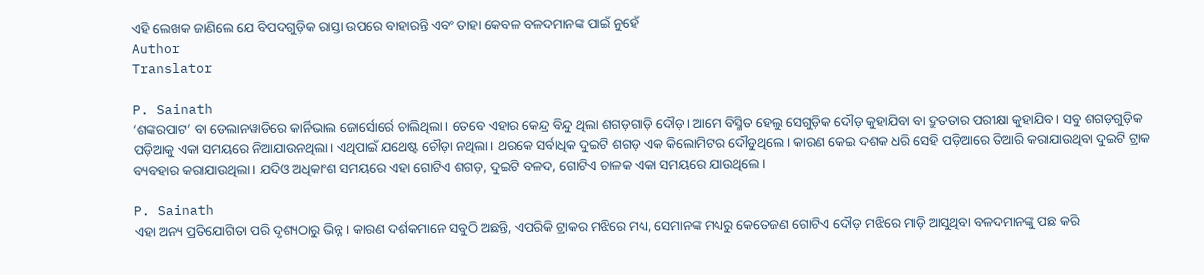ଏହି ଲେଖକ ଜାଣିଲେ ଯେ ବିପଦଗୁଡ଼ିକ ରାସ୍ତା ଉପରେ ବାହାରନ୍ତି ଏବଂ ତାହା କେବଳ ବଳଦମାନଙ୍କ ପାଇଁ ନୁହେଁ
Author
Translator

P. Sainath
‘ଶଙ୍କରପାଟ’ ବା ଡେଲାନୱାଡିରେ କାର୍ନିଭାଲ ଜୋର୍ସୋର୍ରେ ଚାଲିଥିଲା। ତେବେ ଏହାର କେନ୍ଦ୍ର ବିନ୍ଦୁ ଥିଲା ଶଗଡ଼ଗାଡ଼ି ଦୌଡ଼। ଆମେ ବିସ୍ମିତ ହେଲୁ ସେଗୁଡ଼ିକ ଦୌଡ଼ କୁହାଯିବା ବା ଦ୍ରୁତତାର ପରୀକ୍ଷା କୁହାଯିବ। ସବୁ ଶଗଡ଼ଗୁଡ଼ିକ ପଡ଼ିଆକୁ ଏକା ସମୟରେ ନିଆଯାଉନଥିଲା। ଏଥିପାଇଁ ଯଥେଷ୍ଟ ଚୌଡ଼ା ନଥିଲା। ଥରକେ ସର୍ବାଧିକ ଦୁଇଟି ଶଗଡ଼ ଏକ କିଲୋମିଟର ଦୌଡୁଥିଲେ। କାରଣ କେଇ ଦଶକ ଧରି ସେହି ପଡ଼ିଆରେ ତିଆରି କରାଯାଉଥିବା ଦୁଇଟି ଟ୍ରାକ ବ୍ୟବହାର କରାଯାଉଥିଲା। ଯଦିଓ ଅଧିକାଂଶ ସମୟରେ ଏହା ଗୋଟିଏ ଶଗଡ଼, ଦୁଇଟି ବଳଦ, ଗୋଟିଏ ଚାଳକ ଏକା ସମୟରେ ଯାଉଥିଲେ।

P. Sainath
ଏହା ଅନ୍ୟ ପ୍ରତିଯୋଗିତା ପରି ଦୃଶ୍ୟଠାରୁ ଭିନ୍ନ। କାରଣ ଦର୍ଶକମାନେ ସବୁଠି ଅଛନ୍ତି, ଏପରିକି ଟ୍ରାକର ମଝିରେ ମଧ୍ୟ, ସେମାନଙ୍କ ମଧ୍ୟରୁ କେତେଜଣ ଗୋଟିଏ ଦୌଡ଼ ମଝିରେ ମାଡ଼ି ଆସୁଥିବା ବଳଦମାନଙ୍କୁ ପଛ କରି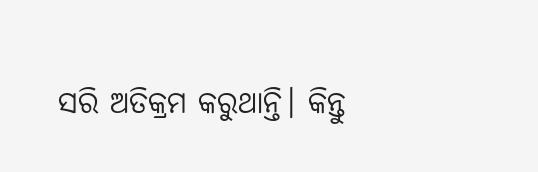ସରି ଅତିକ୍ରମ କରୁଥାନ୍ତି। କିନ୍ତୁ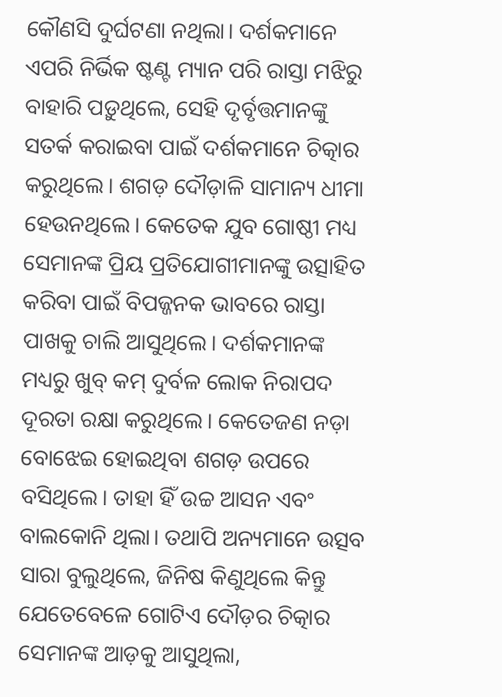କୌଣସି ଦୁର୍ଘଟଣା ନଥିଲା। ଦର୍ଶକମାନେ ଏପରି ନିର୍ଭିକ ଷ୍ଟଣ୍ଟ ମ୍ୟାନ ପରି ରାସ୍ତା ମଝିରୁ ବାହାରି ପଡ଼ୁଥିଲେ, ସେହି ଦୃର୍ବୃତ୍ତମାନଙ୍କୁ ସତର୍କ କରାଇବା ପାଇଁ ଦର୍ଶକମାନେ ଚିତ୍କାର କରୁଥିଲେ। ଶଗଡ଼ ଦୌଡ଼ାଳି ସାମାନ୍ୟ ଧୀମା ହେଉନଥିଲେ। କେତେକ ଯୁବ ଗୋଷ୍ଠୀ ମଧ୍ୟ ସେମାନଙ୍କ ପ୍ରିୟ ପ୍ରତିଯୋଗୀମାନଙ୍କୁ ଉତ୍ସାହିତ କରିବା ପାଇଁ ବିପଜ୍ଜନକ ଭାବରେ ରାସ୍ତା ପାଖକୁ ଚାଲି ଆସୁଥିଲେ। ଦର୍ଶକମାନଙ୍କ ମଧ୍ୟରୁ ଖୁବ୍ କମ୍ ଦୁର୍ବଳ ଲୋକ ନିରାପଦ ଦୂରତା ରକ୍ଷା କରୁଥିଲେ। କେତେଜଣ ନଡ଼ା ବୋଝେଇ ହୋଇଥିବା ଶଗଡ଼ ଉପରେ ବସିଥିଲେ। ତାହା ହିଁ ଉଚ୍ଚ ଆସନ ଏବଂ ବାଲକୋନି ଥିଲା। ତଥାପି ଅନ୍ୟମାନେ ଉତ୍ସବ ସାରା ବୁଲୁଥିଲେ, ଜିନିଷ କିଣୁଥିଲେ କିନ୍ତୁ ଯେତେବେଳେ ଗୋଟିଏ ଦୌଡ଼ର ଚିତ୍କାର ସେମାନଙ୍କ ଆଡ଼କୁ ଆସୁଥିଲା,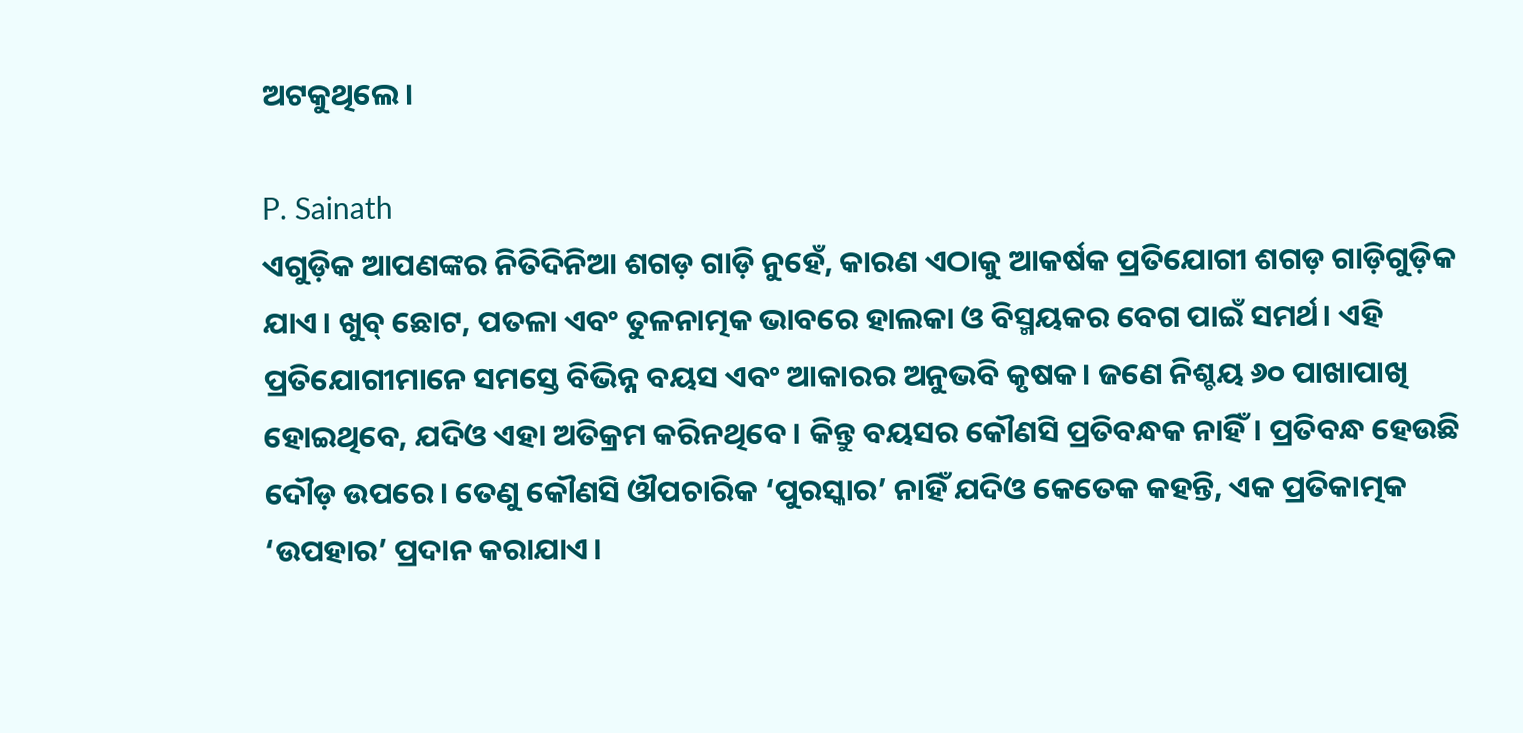ଅଟକୁଥିଲେ।

P. Sainath
ଏଗୁଡ଼ିକ ଆପଣଙ୍କର ନିତିଦିନିଆ ଶଗଡ଼ ଗାଡ଼ି ନୁହେଁ, କାରଣ ଏଠାକୁ ଆକର୍ଷକ ପ୍ରତିଯୋଗୀ ଶଗଡ଼ ଗାଡ଼ିଗୁଡ଼ିକ ଯାଏ। ଖୁବ୍ ଛୋଟ, ପତଳା ଏବଂ ତୁଳନାତ୍ମକ ଭାବରେ ହାଲକା ଓ ବିସ୍ମୟକର ବେଗ ପାଇଁ ସମର୍ଥ। ଏହି ପ୍ରତିଯୋଗୀମାନେ ସମସ୍ତେ ବିଭିନ୍ନ ବୟସ ଏବଂ ଆକାରର ଅନୁଭବି କୃଷକ। ଜଣେ ନିଶ୍ଚୟ ୬୦ ପାଖାପାଖି ହୋଇଥିବେ, ଯଦିଓ ଏହା ଅତିକ୍ରମ କରିନଥିବେ। କିନ୍ତୁ ବୟସର କୌଣସି ପ୍ରତିବନ୍ଧକ ନାହିଁ। ପ୍ରତିବନ୍ଧ ହେଉଛି ଦୌଡ଼ ଉପରେ। ତେଣୁ କୌଣସି ଔପଚାରିକ ‘ପୁରସ୍କାର’ ନାହିଁ ଯଦିଓ କେତେକ କହନ୍ତି, ଏକ ପ୍ରତିକାତ୍ମକ ‘ଉପହାର’ ପ୍ରଦାନ କରାଯାଏ।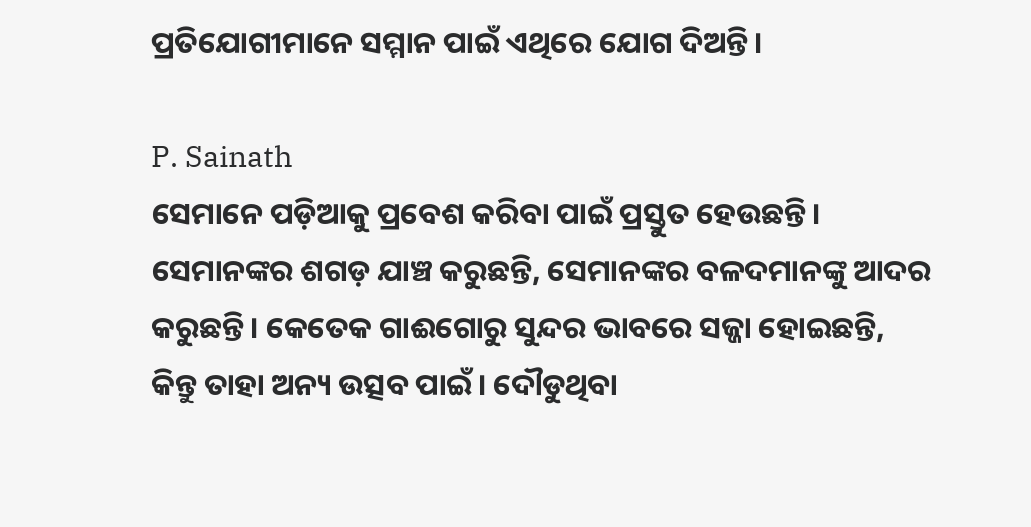ପ୍ରତିଯୋଗୀମାନେ ସମ୍ମାନ ପାଇଁ ଏଥିରେ ଯୋଗ ଦିଅନ୍ତି।

P. Sainath
ସେମାନେ ପଡ଼ିଆକୁ ପ୍ରବେଶ କରିବା ପାଇଁ ପ୍ରସ୍ତୁତ ହେଉଛନ୍ତି। ସେମାନଙ୍କର ଶଗଡ଼ ଯାଞ୍ଚ କରୁଛନ୍ତି, ସେମାନଙ୍କର ବଳଦମାନଙ୍କୁ ଆଦର କରୁଛନ୍ତି। କେତେକ ଗାଈଗୋରୁ ସୁନ୍ଦର ଭାବରେ ସଜ୍ଜା ହୋଇଛନ୍ତି, କିନ୍ତୁ ତାହା ଅନ୍ୟ ଉତ୍ସବ ପାଇଁ। ଦୌଡୁଥିବା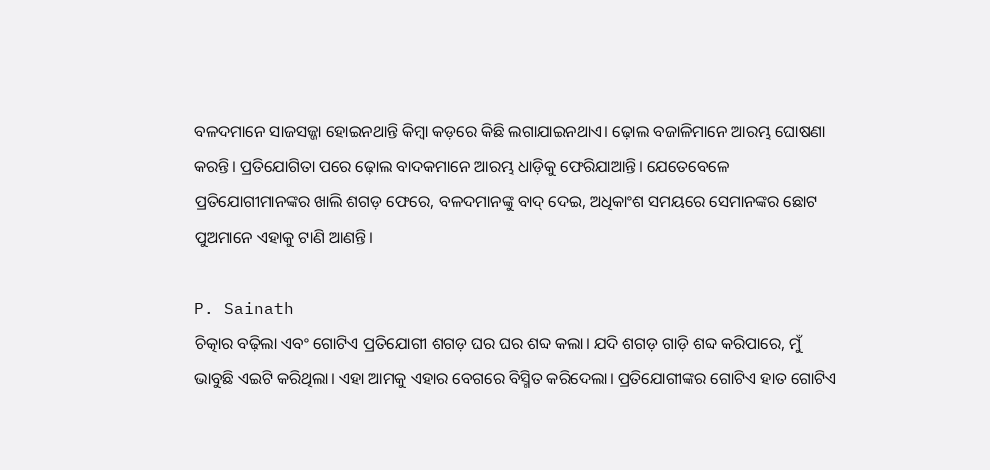ବଳଦମାନେ ସାଜସଜ୍ଜା ହୋଇନଥାନ୍ତି କିମ୍ବା କଡ଼ରେ କିଛି ଲଗାଯାଇନଥାଏ। ଢ଼ୋଲ ବଜାଳିମାନେ ଆରମ୍ଭ ଘୋଷଣା କରନ୍ତି। ପ୍ରତିଯୋଗିତା ପରେ ଢ଼ୋଲ ବାଦକମାନେ ଆରମ୍ଭ ଧାଡ଼ିକୁ ଫେରିଯାଆନ୍ତି। ଯେତେବେଳେ ପ୍ରତିଯୋଗୀମାନଙ୍କର ଖାଲି ଶଗଡ଼ ଫେରେ, ବଳଦମାନଙ୍କୁ ବାଦ୍ ଦେଇ, ଅଧିକାଂଶ ସମୟରେ ସେମାନଙ୍କର ଛୋଟ ପୁଅମାନେ ଏହାକୁ ଟାଣି ଆଣନ୍ତି।

P. Sainath
ଚିତ୍କାର ବଢ଼ିଲା ଏବଂ ଗୋଟିଏ ପ୍ରତିଯୋଗୀ ଶଗଡ଼ ଘର ଘର ଶବ୍ଦ କଲା। ଯଦି ଶଗଡ଼ ଗାଡ଼ି ଶବ୍ଦ କରିପାରେ, ମୁଁ ଭାବୁଛି ଏଇଟି କରିଥିଲା। ଏହା ଆମକୁ ଏହାର ବେଗରେ ବିସ୍ମିତ କରିଦେଲା। ପ୍ରତିଯୋଗୀଙ୍କର ଗୋଟିଏ ହାତ ଗୋଟିଏ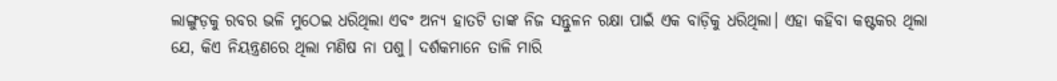ଲାଙ୍ଗୁଡ଼କୁ ରବର ଭଳି ମୁଠେଇ ଧରିଥିଲା ଏବଂ ଅନ୍ୟ ହାତଟି ତାଙ୍କ ନିଜ ସନ୍ତୁଳନ ରକ୍ଷା ପାଇଁ ଏକ ବାଡ଼ିକୁ ଧରିଥିଲା। ଏହା କହିବା କଷ୍ଟକର ଥିଲା ଯେ, କିଏ ନିୟନ୍ତ୍ରଣରେ ଥିଲା ମଣିଷ ନା ପଶୁ। ଦର୍ଶକମାନେ ତାଳି ମାରି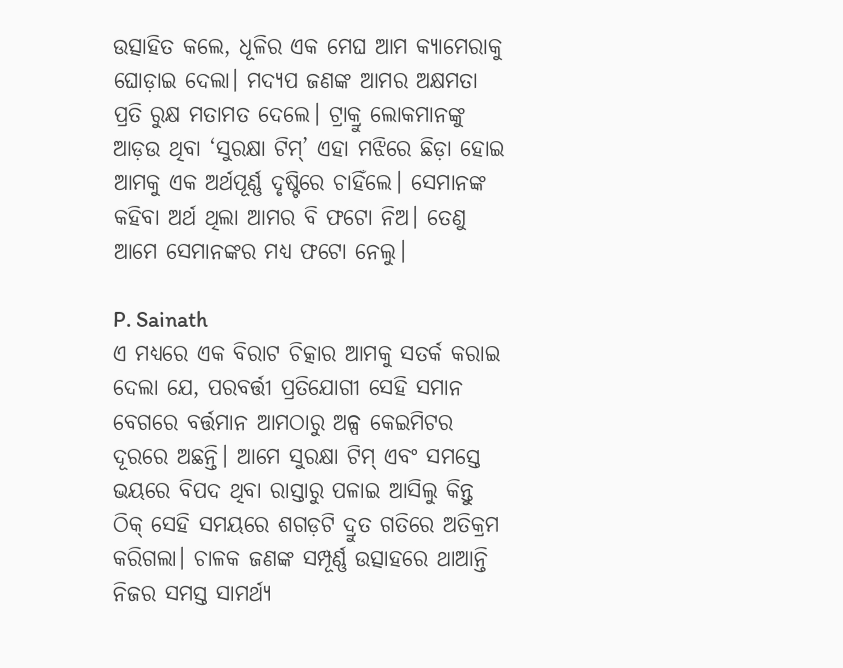ଉତ୍ସାହିତ କଲେ, ଧୂଳିର ଏକ ମେଘ ଆମ କ୍ୟାମେରାକୁ ଘୋଡ଼ାଇ ଦେଲା। ମଦ୍ୟପ ଜଣଙ୍କ ଆମର ଅକ୍ଷମତା ପ୍ରତି ରୁକ୍ଷ ମତାମତ ଦେଲେ। ଟ୍ରାକ୍ରୁ ଲୋକମାନଙ୍କୁ ଆଡ଼ଉ ଥିବା ‘ସୁରକ୍ଷା ଟିମ୍’ ଏହା ମଝିରେ ଛିଡ଼ା ହୋଇ ଆମକୁ ଏକ ଅର୍ଥପୂର୍ଣ୍ଣ ଦୃଷ୍ଟିରେ ଚାହିଁଲେ। ସେମାନଙ୍କ କହିବା ଅର୍ଥ ଥିଲା ଆମର ବି ଫଟୋ ନିଅ। ତେଣୁ ଆମେ ସେମାନଙ୍କର ମଧ୍ୟ ଫଟୋ ନେଲୁ।

P. Sainath
ଏ ମଧ୍ୟରେ ଏକ ବିରାଟ ଚିତ୍କାର ଆମକୁ ସତର୍କ କରାଇ ଦେଲା ଯେ, ପରବର୍ତ୍ତୀ ପ୍ରତିଯୋଗୀ ସେହି ସମାନ ବେଗରେ ବର୍ତ୍ତମାନ ଆମଠାରୁ ଅଳ୍ପ କେଇମିଟର ଦୂରରେ ଅଛନ୍ତି। ଆମେ ସୁରକ୍ଷା ଟିମ୍ ଏବଂ ସମସ୍ତେ ଭୟରେ ବିପଦ ଥିବା ରାସ୍ତାରୁ ପଳାଇ ଆସିଲୁ କିନ୍ତୁ ଠିକ୍ ସେହି ସମୟରେ ଶଗଡ଼ଟି ଦ୍ରୁତ ଗତିରେ ଅତିକ୍ରମ କରିଗଲା। ଚାଳକ ଜଣଙ୍କ ସମ୍ପୂର୍ଣ୍ଣ ଉତ୍ସାହରେ ଥାଆନ୍ତି ନିଜର ସମସ୍ତ ସାମର୍ଥ୍ୟ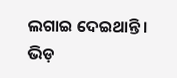ଲଗାଇ ଦେଇଥାନ୍ତି। ଭିଡ଼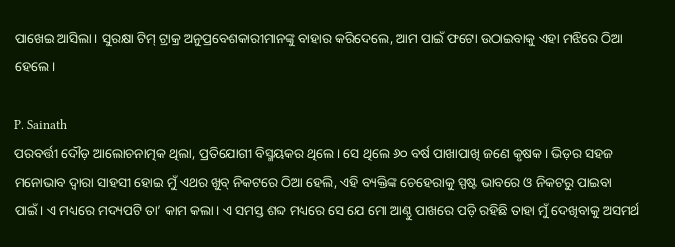ପାଖେଇ ଆସିଲା। ସୁରକ୍ଷା ଟିମ୍ ଟ୍ରାକ୍ର ଅନୁପ୍ରବେଶକାରୀମାନଙ୍କୁ ବାହାର କରିଦେଲେ, ଆମ ପାଇଁ ଫଟୋ ଉଠାଇବାକୁ ଏହା ମଝିରେ ଠିଆ ହେଲେ।

P. Sainath
ପରବର୍ତ୍ତୀ ଦୌଡ଼ ଆଲୋଚନାତ୍ମକ ଥିଲା, ପ୍ରତିଯୋଗୀ ବିସ୍ମୟକର ଥିଲେ। ସେ ଥିଲେ ୬୦ ବର୍ଷ ପାଖାପାଖି ଜଣେ କୃଷକ। ଭିଡ଼ର ସହଜ ମନୋଭାବ ଦ୍ୱାରା ସାହସୀ ହୋଇ ମୁଁ ଏଥର ଖୁବ୍ ନିକଟରେ ଠିଆ ହେଲି, ଏହି ବ୍ୟକ୍ତିଙ୍କ ଚେହେରାକୁ ସ୍ପଷ୍ଟ ଭାବରେ ଓ ନିକଟରୁ ପାଇବା ପାଇଁ। ଏ ମଧ୍ୟରେ ମଦ୍ୟପଟି ତା’ କାମ କଲା। ଏ ସମସ୍ତ ଶବ୍ଦ ମଧ୍ୟରେ ସେ ଯେ ମୋ ଆଣ୍ଠୁ ପାଖରେ ପଡ଼ି ରହିଛି ତାହା ମୁଁ ଦେଖିବାକୁ ଅସମର୍ଥ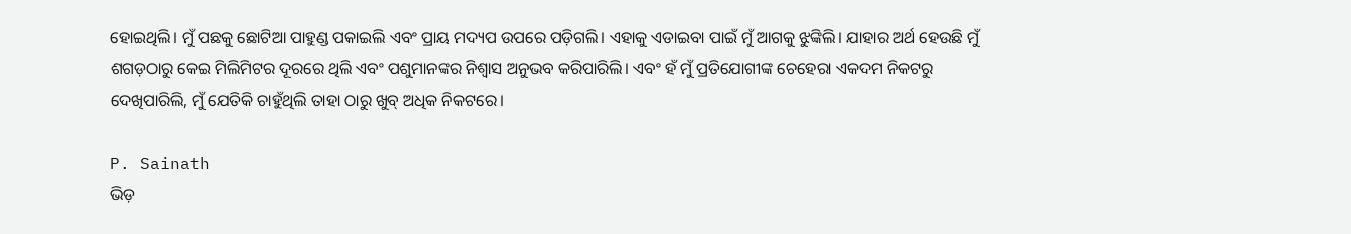ହୋଇଥିଲି। ମୁଁ ପଛକୁ ଛୋଟିଆ ପାହୁଣ୍ଡ ପକାଇଲି ଏବଂ ପ୍ରାୟ ମଦ୍ୟପ ଉପରେ ପଡ଼ିଗଲି। ଏହାକୁ ଏଡାଇବା ପାଇଁ ମୁଁ ଆଗକୁ ଝୁଙ୍କିଲି। ଯାହାର ଅର୍ଥ ହେଉଛି ମୁଁ ଶଗଡ଼ଠାରୁ କେଇ ମିଲିମିଟର ଦୂରରେ ଥିଲି ଏବଂ ପଶୁମାନଙ୍କର ନିଶ୍ୱାସ ଅନୁଭବ କରିପାରିଲି। ଏବଂ ହଁ ମୁଁ ପ୍ରତିଯୋଗୀଙ୍କ ଚେହେରା ଏକଦମ ନିକଟରୁ ଦେଖିପାରିଲି, ମୁଁ ଯେତିକି ଚାହୁଁଥିଲି ତାହା ଠାରୁ ଖୁବ୍ ଅଧିକ ନିକଟରେ।

P. Sainath
ଭିଡ଼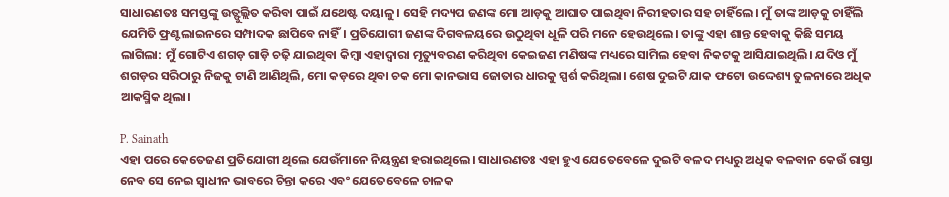ସାଧାରଣତଃ ସମସ୍ତଙ୍କୁ ଉତ୍ଫୁଲ୍ଲିତ କରିବା ପାଇଁ ଯଥେଷ୍ଟ ଦୟାଳୁ। ସେହି ମଦ୍ୟପ ଜଣଙ୍କ ମୋ ଆଡ଼କୁ ଆଘାତ ପାଇଥିବା ନିରୀହତାର ସହ ଚାହିଁଲେ। ମୁଁ ତାଙ୍କ ଆଡ଼କୁ ଚାହିଁଲି ଯେମିତି ଫ୍ରଣ୍ଟଲାଇନରେ ସମ୍ପାଦକ ଛାପିବେ ନାହିଁ। ପ୍ରତିଯୋଗୀ ଜଣଙ୍କ ଦିଗବଳୟରେ ଉଠୁଥିବା ଧୂଳି ପରି ମନେ ହେଉଥିଲେ। ତାଙ୍କୁ ଏହା ଶାନ୍ତ ହେବାକୁ କିଛି ସମୟ ଲାଗିଲା: ମୁଁ ଗୋଟିଏ ଶଗଡ଼ ଗାଡ଼ି ଚଢ଼ି ଯାଇଥିବା କିମ୍ବା ଏହାଦ୍ୱାରା ମୃତ୍ୟୁବରଣ କରିଥିବା କେଇଜଣ ମଣିଷଙ୍କ ମଧ୍ୟରେ ସାମିଲ ହେବା ନିକଟକୁ ଆସିଯାଇଥିଲି। ଯଦିଓ ମୁଁ ଶଗଡ଼ର ସରିଠାରୁ ନିଜକୁ ଟାଣି ଆଣିଥିଲି, ମୋ କଡ଼ରେ ଥିବା ଚକ ମୋ କାନଭାସ ଜୋତାର ଧାରକୁ ସ୍ପର୍ଶ କରିଥିଲା। ଶେଷ ଦୁଇଟି ଯାକ ଫଟୋ ଉଦ୍ଦେଶ୍ୟ ତୁଳନାରେ ଅଧିକ ଆକସ୍ମିକ ଥିଲା।

P. Sainath
ଏହା ପରେ କେତେଜଣ ପ୍ରତିଯୋଗୀ ଥିଲେ ଯେଉଁମାନେ ନିୟନ୍ତ୍ରଣ ହରାଇଥିଲେ। ସାଧାରଣତଃ ଏହା ହୁଏ ଯେତେବେଳେ ଦୁଇଟି ବଳଦ ମଧ୍ୟରୁ ଅଧିକ ବଳବାନ କେଉଁ ରାସ୍ତା ନେବ ସେ ନେଇ ସ୍ୱାଧୀନ ଭାବରେ ଚିନ୍ତା କରେ ଏବଂ ଯେତେବେଳେ ଚାଳକ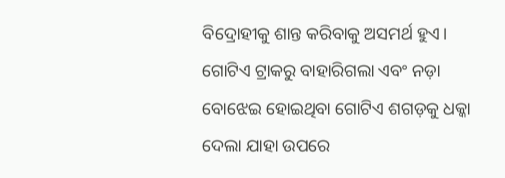ବିଦ୍ରୋହୀକୁ ଶାନ୍ତ କରିବାକୁ ଅସମର୍ଥ ହୁଏ। ଗୋଟିଏ ଟ୍ରାକରୁ ବାହାରିଗଲା ଏବଂ ନଡ଼ା ବୋଝେଇ ହୋଇଥିବା ଗୋଟିଏ ଶଗଡ଼କୁ ଧକ୍କା ଦେଲା ଯାହା ଉପରେ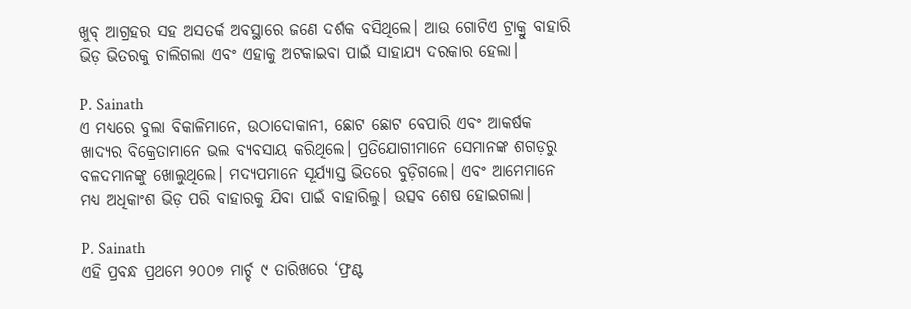ଖୁବ୍ ଆଗ୍ରହର ସହ ଅସତର୍କ ଅବସ୍ଥାରେ ଜଣେ ଦର୍ଶକ ବସିଥିଲେ। ଆଉ ଗୋଟିଏ ଟ୍ରାକ୍ରୁ ବାହାରି ଭିଡ଼ ଭିତରକୁ ଚାଲିଗଲା ଏବଂ ଏହାକୁ ଅଟକାଇବା ପାଇଁ ସାହାଯ୍ୟ ଦରକାର ହେଲା।

P. Sainath
ଏ ମଧ୍ୟରେ ବୁଲା ବିକାଳିମାନେ, ଉଠାଦୋକାନୀ, ଛୋଟ ଛୋଟ ବେପାରି ଏବଂ ଆକର୍ଷକ ଖାଦ୍ୟର ବିକ୍ରେତାମାନେ ଭଲ ବ୍ୟବସାୟ କରିଥିଲେ। ପ୍ରତିଯୋଗୀମାନେ ସେମାନଙ୍କ ଶଗଡ଼ରୁ ବଳଦମାନଙ୍କୁ ଖୋଲୁଥିଲେ। ମଦ୍ୟପମାନେ ସୂର୍ଯ୍ୟାସ୍ତ ଭିତରେ ବୁଡ଼ିଗଲେ। ଏବଂ ଆମେମାନେ ମଧ୍ୟ ଅଧିକାଂଶ ଭିଡ଼ ପରି ବାହାରକୁ ଯିବା ପାଇଁ ବାହାରିଲୁ। ଉତ୍ସବ ଶେଷ ହୋଇଗଲା।

P. Sainath
ଏହି ପ୍ରବନ୍ଧ ପ୍ରଥମେ ୨୦୦୭ ମାର୍ଚ୍ଚ ୯ ତାରିଖରେ ‘ଫ୍ରଣ୍ଟ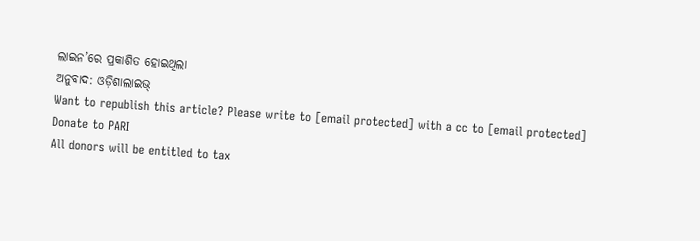ଲାଇନ’ରେ ପ୍ରକାଶିତ ହୋଇଥିଲା
ଅନୁବାଦ: ଓଡ଼ିଶାଲାଇଭ୍
Want to republish this article? Please write to [email protected] with a cc to [email protected]
Donate to PARI
All donors will be entitled to tax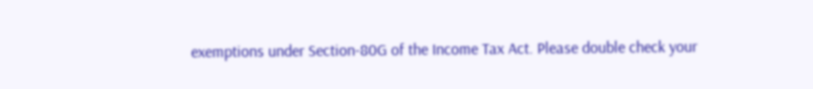exemptions under Section-80G of the Income Tax Act. Please double check your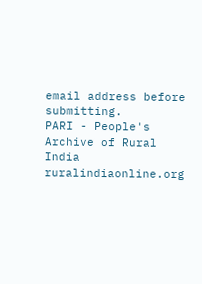email address before submitting.
PARI - People's Archive of Rural India
ruralindiaonline.org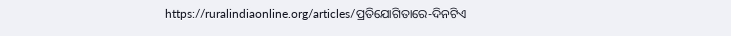https://ruralindiaonline.org/articles/ପ୍ରତିଯୋଗିତାରେ-ଦିନଟିଏ